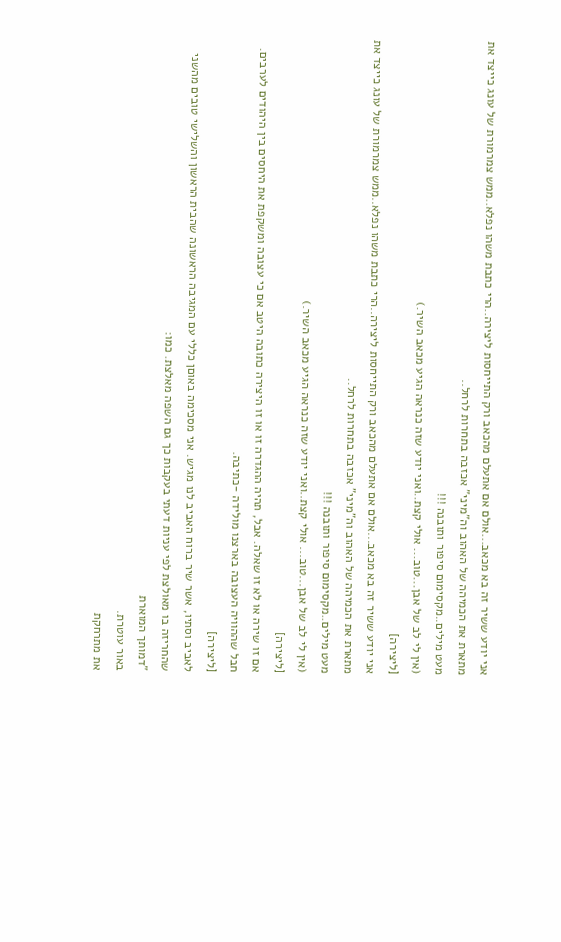אני יודע ששיר זה בא מכאב...אולם אם אתעלם מהכאב ורק התייחסות ליצירה..הרי כתבת משהו נפלא..ממש צמרמורת של עונג כייצד את מתארת את הכמיהה של האהוב וה"מיני" אכזבה בתחרות לרחל..
מעט מילים..מקסימום סיפור ותובנה !!!
(אין לי לב של אבן...טוב... אולי קצת..ואני יודע שזה כנראה הגיע מכאב השיר.)
[ליצירה]
אני יודע ששיר זה בא מכאב...אולם אם אתעלם מהכאב ורק התייחסות ליצירה..הרי כתבת משהו נפלא..ממש צמרמורת של עונג כייצד את מתארת את הכמיהה של האהוב וה"מיני" אכזבה בתחרות לרחל..
מעט מילים..מקסימום סיפור ותובנה !!!
(אין לי לב של אבן...טוב... אולי קצת..ואני יודע שזה כנראה הגיע מכאב השיר.)
[ליצירה]
אם זו שירה או לא זו שאלה. אבל, תהיה ההגדרה זו או זו היצירה כתובה היטב אם כי עצובה ומשקפת את היחסים בין היהודים לערבים. חבל שההוויה העצובה בארצנו מולידה -כתיבה.
[ליצירה]
לאביב וסתיו, אשר שיר ברוח האביב לנו מגיש. אני מסכימה באוםן כללי עם המגיבה הראשונה שהבית הראשון והשלישי טובים מהשני שהחריזה בו מאולצת לפי עניות דעתי בעקבות כך גם השפה מאלצת. כמו:
"דמותך המוארת
באור עוטרת.
את מתרחקת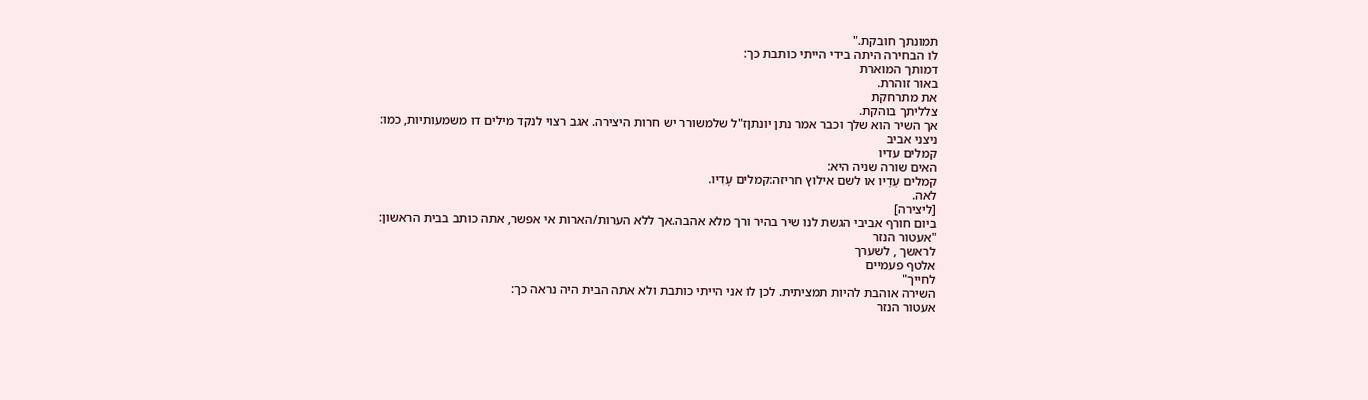תמונתך חובקת."
לו הבחירה היתה בידי הייתי כותבת כך:
דמותך המוארת
באור זוהרת.
את מתרחקת
צלליתך בוהקת.
אך השיר הוא שלך וכבר אמר נתן יונתןז"ל שלמשורר יש חרות היצירה. אגב רצוי לנקד מילים דו משמעותיות, כמו:
ניצני אביב
קמלים עדיו
האים שורה שניה היא:
קמלים עֵדַיו או לשם אילוץ חריזה:קמלים עָדִיו.
לאה.
[ליצירה]
ביום חורף אביבי הגשת לנו שיר בהיר ורך מלא אהבה.אך ללא הערות/הארות אי אפשר, אתה כותב בבית הראשון:
"אעטור הנזר
לראשך , לשערך
אלטף פעמיים
לחייך"
השירה אוהבת להיות תמציתית. לכן לו אני הייתי כותבת ולא אתה הבית היה נראה כך:
אעטור הנזר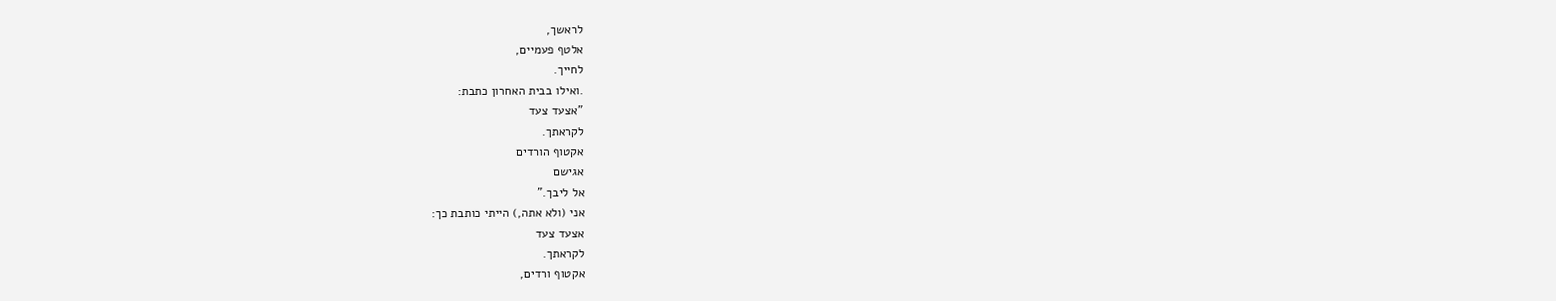לראשך,
אלטף פעמיים,
לחייך.
.ואילו בבית האחרון כתבת:
"אצעד צעד
לקראתך.
אקטוף הורדים
אגישם
אל ליבך."
אני (ולא אתה,) הייתי כותבת כך:
אצעד צעד
לקראתך.
אקטוף ורדים,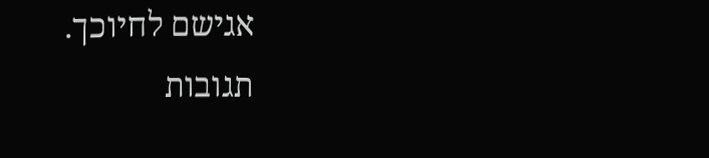אגישם לחיוכך.
תגובות